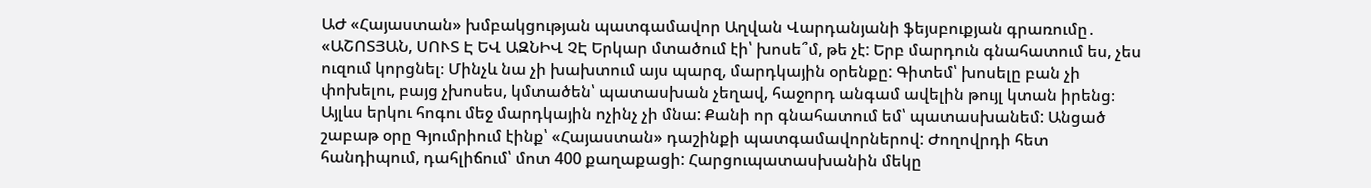ԱԺ «Հայաստան» խմբակցության պատգամավոր Աղվան Վարդանյանի ֆեյսբուքյան գրառումը․ «ԱՇՈՏՅԱՆ, ՍՈՒՏ Է ԵՎ ԱԶՆԻՎ ՉԷ Երկար մտածում էի՝ խոսե՞մ, թե չէ: Երբ մարդուն գնահատում ես, չես ուզում կորցնել։ Մինչև նա չի խախտում այս պարզ, մարդկային օրենքը: Գիտեմ՝ խոսելը բան չի փոխելու, բայց չխոսես, կմտածեն՝ պատասխան չեղավ, հաջորդ անգամ ավելին թույլ կտան իրենց։ Այլևս երկու հոգու մեջ մարդկային ոչինչ չի մնա: Քանի որ գնահատում եմ՝ պատասխանեմ: Անցած շաբաթ օրը Գյումրիում էինք՝ «Հայաստան» դաշինքի պատգամավորներով: Ժողովրդի հետ հանդիպում, դահլիճում՝ մոտ 400 քաղաքացի: Հարցուպատասխանին մեկը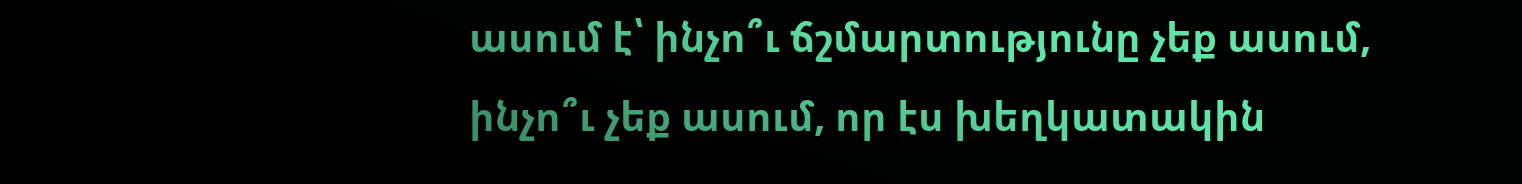ասում է՝ ինչո՞ւ ճշմարտությունը չեք ասում, ինչո՞ւ չեք ասում, որ էս խեղկատակին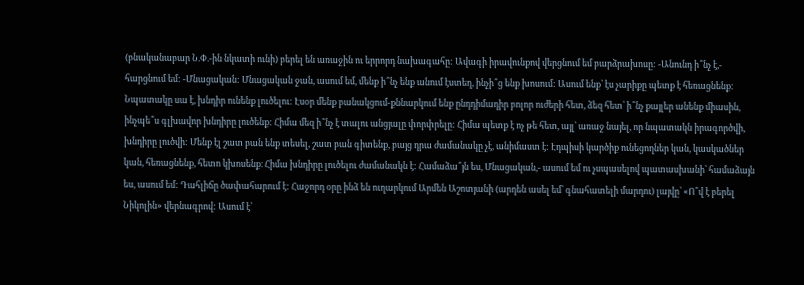(բնականաբար Ն.Փ.-ին նկատի ունի) բերել են առաջին ու երրորդ նախագահը: Ավագի իրավունքով վերցնում եմ բարձրախոսը: -Անունդ ի՞նչ է,- հարցնում եմ: -Մնացական: Մնացական ջան, ասում եմ, մենք ի՞նչ ենք անում էստեղ, ինչի՞ց ենք խոսում: Ասում ենք՝ էս չարիքը պետք է հեռացնենք: Նպատակը սա է, խնդիր ունենք լուծելու: Էսօր մենք բանակցում-քննարկում ենք ընդդիմադիր բոլոր ուժերի հետ, ձեզ հետ՝ ի՞նչ քայլեր անենք միասին, ինչպե՞ս գլխավոր խնդիրը լուծենք: Հիմա մեզ ի՞նչ է տալու անցյալը փորփրելը: Հիմա պետք է ոչ թե հետ, այլ՝ առաջ նայել, որ նպատակն իրագործվի, խնդիրը լուծվի: Մենք էլ շատ բան ենք տեսել, շատ բան գիտենք, բայց դրա ժամանակը չէ, անիմաստ է: Էդպիսի կարծիք ունեցողներ կան, կասկածներ կան, հեռացնենք, հետո կխոսենք։ Հիմա խնդիրը լուծելու ժամանակն է: Համաձա՞յն ես, Մնացական,- ասում եմ ու չսպասելով պատասխանի՝ համաձայն ես, ասում եմ: Դահլիճը ծափահարում է: Հաջորդ օրը ինձ են ուղարկում Արմեն Աշոտյանի (արդեն ասել եմ՝ գնահատելի մարդու) լայվը՝ «Ո՞վ է բերել Նիկոլին» վերնագրով: Ասում է՝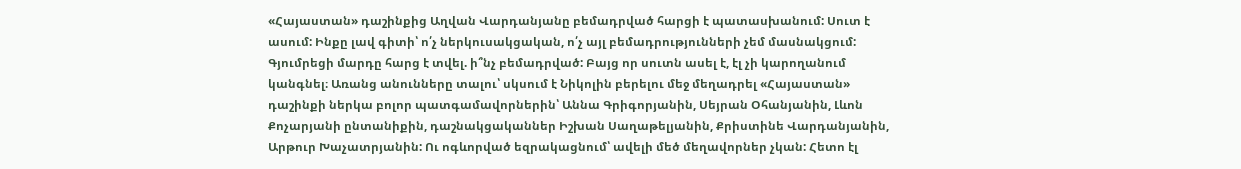«Հայաստան» դաշինքից Աղվան Վարդանյանը բեմադրված հարցի է պատասխանում: Սուտ է ասում: Ինքը լավ գիտի՝ ո՛չ ներկուսակցական, ո՛չ այլ բեմադրությունների չեմ մասնակցում: Գյումրեցի մարդը հարց է տվել. ի՞նչ բեմադրված: Բայց որ սուտն ասել է, էլ չի կարողանում կանգնել։ Առանց անունները տալու՝ սկսում է Նիկոլին բերելու մեջ մեղադրել «Հայաստան» դաշինքի ներկա բոլոր պատգամավորներին՝ Աննա Գրիգորյանին, Սեյրան Օհանյանին, Լևոն Քոչարյանի ընտանիքին, դաշնակցականներ Իշխան Սաղաթելյանին, Քրիստինե Վարդանյանին, Արթուր Խաչատրյանին: Ու ոգևորված եզրակացնում՝ ավելի մեծ մեղավորներ չկան: Հետո էլ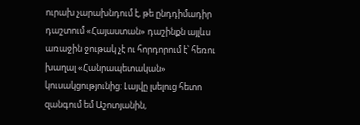ուրախ չարախնդում է, թե ընդդիմադիր դաշտում «Հայաստան» դաշինքն այլևս առաջին ջութակ չէ ու հորդորում է՝ հեռու խաղալ «Հանրապետական» կուսակցությունից: Լայվը լսելուց հետո զանգում եմ Աշոտյանին,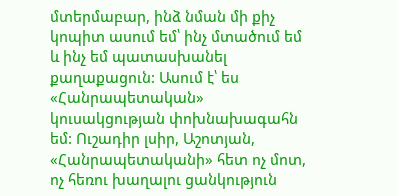մտերմաբար, ինձ նման մի քիչ կոպիտ ասում եմ՝ ինչ մտածում եմ և ինչ եմ պատասխանել քաղաքացուն: Ասում է՝ ես «Հանրապետական» կուսակցության փոխնախագահն եմ: Ուշադիր լսիր, Աշոտյան, «Հանրապետականի» հետ ոչ մոտ, ոչ հեռու խաղալու ցանկություն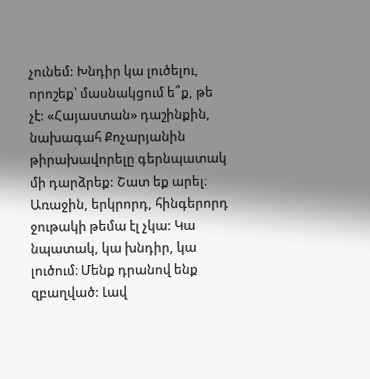չունեմ: Խնդիր կա լուծելու, որոշեք՝ մասնակցում ե՞ք, թե չէ: «Հայաստան» դաշինքին, նախագահ Քոչարյանին թիրախավորելը գերնպատակ մի դարձրեք: Շատ եք արել։ Առաջին, երկրորդ, հինգերորդ ջութակի թեմա էլ չկա: Կա նպատակ, կա խնդիր, կա լուծում։ Մենք դրանով ենք զբաղված: Լավ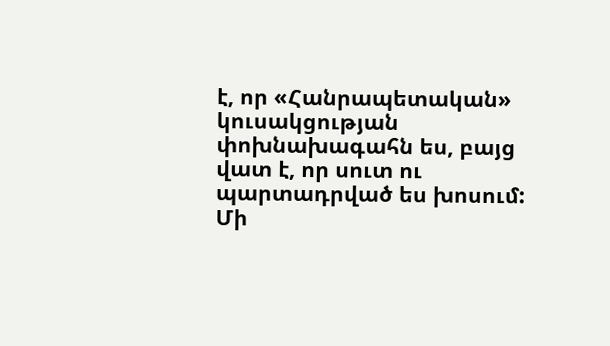է, որ «Հանրապետական» կուսակցության փոխնախագահն ես, բայց վատ է, որ սուտ ու պարտադրված ես խոսում: Մի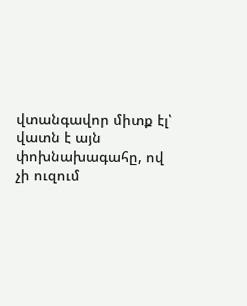վտանգավոր միտք էլ՝ վատն է այն փոխնախագահը, ով չի ուզում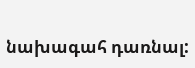նախագահ դառնալ: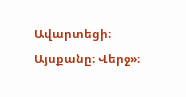Ավարտեցի։ Այսքանը։ Վերջ»։